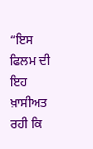“ਇਸ ਫਿਲਮ ਦੀ ਇਹ ਖ਼ਾਸੀਅਤ ਰਹੀ ਕਿ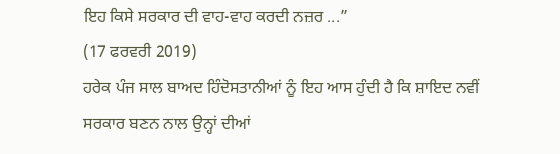ਇਹ ਕਿਸੇ ਸਰਕਾਰ ਦੀ ਵਾਹ-ਵਾਹ ਕਰਦੀ ਨਜ਼ਰ ...”
(17 ਫਰਵਰੀ 2019)
ਹਰੇਕ ਪੰਜ ਸਾਲ ਬਾਅਦ ਹਿੰਦੋਸਤਾਨੀਆਂ ਨੂੰ ਇਹ ਆਸ ਹੁੰਦੀ ਹੈ ਕਿ ਸ਼ਾਇਦ ਨਵੀਂ ਸਰਕਾਰ ਬਣਨ ਨਾਲ ਉਨ੍ਹਾਂ ਦੀਆਂ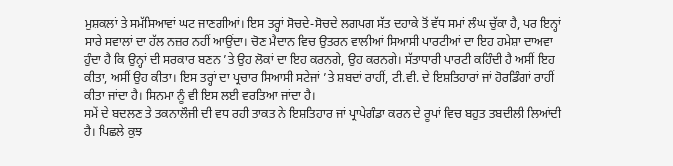ਮੁਸ਼ਕਲਾਂ ਤੇ ਸਮੱਸਿਆਵਾਂ ਘਟ ਜਾਣਗੀਆਂ। ਇਸ ਤਰ੍ਹਾਂ ਸੋਚਦੇ-ਸੋਚਦੇ ਲਗਪਗ ਸੱਤ ਦਹਾਕੇ ਤੋਂ ਵੱਧ ਸਮਾਂ ਲੰਘ ਚੁੱਕਾ ਹੈ, ਪਰ ਇਨ੍ਹਾਂ ਸਾਰੇ ਸਵਾਲਾਂ ਦਾ ਹੱਲ ਨਜ਼ਰ ਨਹੀਂ ਆਉਂਦਾ। ਚੋਣ ਮੈਦਾਨ ਵਿਚ ਉਤਰਨ ਵਾਲੀਆਂ ਸਿਆਸੀ ਪਾਰਟੀਆਂ ਦਾ ਇਹ ਹਮੇਸ਼ਾ ਦਾਅਵਾ ਹੁੰਦਾ ਹੈ ਕਿ ਉਨ੍ਹਾਂ ਦੀ ਸਰਕਾਰ ਬਣਨ ’ਤੇ ਉਹ ਲੋਕਾਂ ਦਾ ਇਹ ਕਰਨਗੇ, ਉਹ ਕਰਨਗੇ। ਸੱਤਾਧਾਰੀ ਪਾਰਟੀ ਕਹਿੰਦੀ ਹੈ ਅਸੀਂ ਇਹ ਕੀਤਾ, ਅਸੀਂ ਉਹ ਕੀਤਾ। ਇਸ ਤਰ੍ਹਾਂ ਦਾ ਪ੍ਰਚਾਰ ਸਿਆਸੀ ਸਟੇਜਾਂ ’ਤੇ ਸ਼ਬਦਾਂ ਰਾਹੀਂ, ਟੀ.ਵੀ. ਦੇ ਇਸ਼ਤਿਹਾਰਾਂ ਜਾਂ ਹੋਰਡਿੰਗਾਂ ਰਾਹੀਂ ਕੀਤਾ ਜਾਂਦਾ ਹੈ। ਸਿਨਮਾ ਨੂੰ ਵੀ ਇਸ ਲਈ ਵਰਤਿਆ ਜਾਂਦਾ ਹੈ।
ਸਮੇਂ ਦੇ ਬਦਲਣ ਤੇ ਤਕਨਾਲੌਜੀ ਦੀ ਵਧ ਰਹੀ ਤਾਕਤ ਨੇ ਇਸ਼ਤਿਹਾਰ ਜਾਂ ਪ੍ਰਾਪੇਗੰਡਾ ਕਰਨ ਦੇ ਰੂਪਾਂ ਵਿਚ ਬਹੁਤ ਤਬਦੀਲੀ ਲਿਆਂਦੀ ਹੈ। ਪਿਛਲੇ ਕੁਝ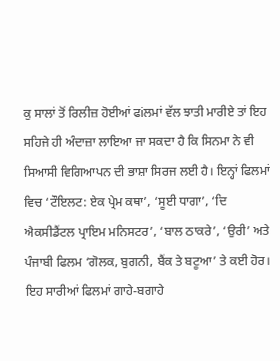ਕੁ ਸਾਲਾਂ ਤੋਂ ਰਿਲੀਜ਼ ਹੋਈਆਂ ਫiਲਮਾਂ ਵੱਲ ਝਾਤੀ ਮਾਰੀਏ ਤਾਂ ਇਹ ਸਹਿਜੇ ਹੀ ਅੰਦਾਜ਼ਾ ਲਾਇਆ ਜਾ ਸਕਦਾ ਹੈ ਕਿ ਸਿਨਮਾ ਨੇ ਵੀ ਸਿਆਸੀ ਵਿਗਿਆਪਨ ਦੀ ਭਾਸ਼ਾ ਸਿਰਜ ਲਈ ਹੈ। ਇਨ੍ਹਾਂ ਫਿਲਮਾਂ ਵਿਚ ‘ਟੌਇਲਟ: ਏਕ ਪ੍ਰੇਮ ਕਥਾ’, ‘ਸੂਈ ਧਾਗਾ’, ‘ਦਿ ਐਕਸੀਡੈਂਟਲ ਪ੍ਰਾਇਮ ਮਨਿਸਟਰ’, ‘ਬਾਲ ਠਾਕਰੇ’, ‘ਉਰੀ’ ਅਤੇ ਪੰਜਾਬੀ ਫਿਲਮ ‘ਗੋਲਕ, ਬੁਗਨੀ, ਬੈਂਕ ਤੇ ਬਟੂਆ’ ਤੇ ਕਈ ਹੋਰ। ਇਹ ਸਾਰੀਆਂ ਫਿਲਮਾਂ ਗਾਹੇ-ਬਗਾਹੇ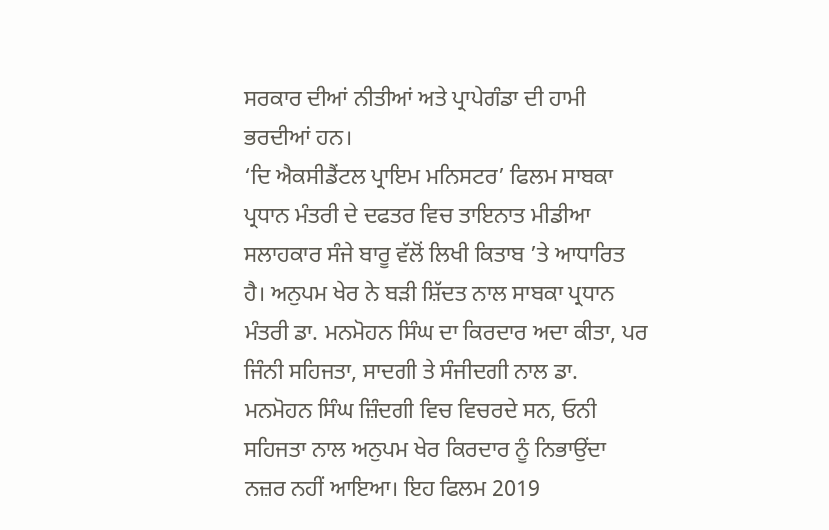ਸਰਕਾਰ ਦੀਆਂ ਨੀਤੀਆਂ ਅਤੇ ਪ੍ਰਾਪੇਗੰਡਾ ਦੀ ਹਾਮੀ ਭਰਦੀਆਂ ਹਨ।
‘ਦਿ ਐਕਸੀਡੈਂਟਲ ਪ੍ਰਾਇਮ ਮਨਿਸਟਰ’ ਫਿਲਮ ਸਾਬਕਾ ਪ੍ਰਧਾਨ ਮੰਤਰੀ ਦੇ ਦਫਤਰ ਵਿਚ ਤਾਇਨਾਤ ਮੀਡੀਆ ਸਲਾਹਕਾਰ ਸੰਜੇ ਬਾਰੂ ਵੱਲੋਂ ਲਿਖੀ ਕਿਤਾਬ ’ਤੇ ਆਧਾਰਿਤ ਹੈ। ਅਨੁਪਮ ਖੇਰ ਨੇ ਬੜੀ ਸ਼ਿੱਦਤ ਨਾਲ ਸਾਬਕਾ ਪ੍ਰਧਾਨ ਮੰਤਰੀ ਡਾ. ਮਨਮੋਹਨ ਸਿੰਘ ਦਾ ਕਿਰਦਾਰ ਅਦਾ ਕੀਤਾ, ਪਰ ਜਿੰਨੀ ਸਹਿਜਤਾ, ਸਾਦਗੀ ਤੇ ਸੰਜੀਦਗੀ ਨਾਲ ਡਾ. ਮਨਮੋਹਨ ਸਿੰਘ ਜ਼ਿੰਦਗੀ ਵਿਚ ਵਿਚਰਦੇ ਸਨ, ਓਨੀ ਸਹਿਜਤਾ ਨਾਲ ਅਨੁਪਮ ਖੇਰ ਕਿਰਦਾਰ ਨੂੰ ਨਿਭਾਉਂਦਾ ਨਜ਼ਰ ਨਹੀਂ ਆਇਆ। ਇਹ ਫਿਲਮ 2019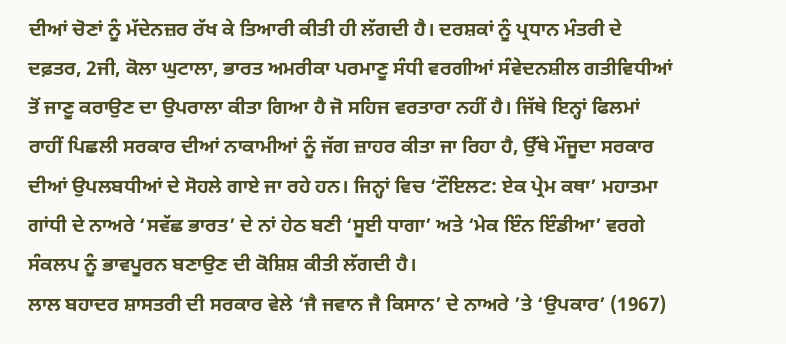ਦੀਆਂ ਚੋਣਾਂ ਨੂੰ ਮੱਦੇਨਜ਼ਰ ਰੱਖ ਕੇ ਤਿਆਰੀ ਕੀਤੀ ਹੀ ਲੱਗਦੀ ਹੈ। ਦਰਸ਼ਕਾਂ ਨੂੰ ਪ੍ਰਧਾਨ ਮੰਤਰੀ ਦੇ ਦਫ਼ਤਰ, 2ਜੀ, ਕੋਲਾ ਘੁਟਾਲਾ, ਭਾਰਤ ਅਮਰੀਕਾ ਪਰਮਾਣੂ ਸੰਧੀ ਵਰਗੀਆਂ ਸੰਵੇਦਨਸ਼ੀਲ ਗਤੀਵਿਧੀਆਂ ਤੋਂ ਜਾਣੂ ਕਰਾਉਣ ਦਾ ਉਪਰਾਲਾ ਕੀਤਾ ਗਿਆ ਹੈ ਜੋ ਸਹਿਜ ਵਰਤਾਰਾ ਨਹੀਂ ਹੈ। ਜਿੱਥੇ ਇਨ੍ਹਾਂ ਫਿਲਮਾਂ ਰਾਹੀਂ ਪਿਛਲੀ ਸਰਕਾਰ ਦੀਆਂ ਨਾਕਾਮੀਆਂ ਨੂੰ ਜੱਗ ਜ਼ਾਹਰ ਕੀਤਾ ਜਾ ਰਿਹਾ ਹੈ, ਉੱਥੇ ਮੌਜੂਦਾ ਸਰਕਾਰ ਦੀਆਂ ਉਪਲਬਧੀਆਂ ਦੇ ਸੋਹਲੇ ਗਾਏ ਜਾ ਰਹੇ ਹਨ। ਜਿਨ੍ਹਾਂ ਵਿਚ ‘ਟੌਇਲਟ: ਏਕ ਪ੍ਰੇਮ ਕਥਾ’ ਮਹਾਤਮਾ ਗਾਂਧੀ ਦੇ ਨਾਅਰੇ ‘ਸਵੱਛ ਭਾਰਤ’ ਦੇ ਨਾਂ ਹੇਠ ਬਣੀ ‘ਸੂਈ ਧਾਗਾ’ ਅਤੇ ‘ਮੇਕ ਇੰਨ ਇੰਡੀਆ’ ਵਰਗੇ ਸੰਕਲਪ ਨੂੰ ਭਾਵਪੂਰਨ ਬਣਾਉਣ ਦੀ ਕੋਸ਼ਿਸ਼ ਕੀਤੀ ਲੱਗਦੀ ਹੈ।
ਲਾਲ ਬਹਾਦਰ ਸ਼ਾਸਤਰੀ ਦੀ ਸਰਕਾਰ ਵੇਲੇ ‘ਜੈ ਜਵਾਨ ਜੈ ਕਿਸਾਨ’ ਦੇ ਨਾਅਰੇ ’ਤੇ ‘ਉਪਕਾਰ’ (1967)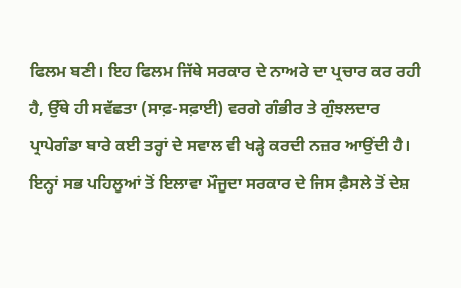ਫਿਲਮ ਬਣੀ। ਇਹ ਫਿਲਮ ਜਿੱਥੇ ਸਰਕਾਰ ਦੇ ਨਾਅਰੇ ਦਾ ਪ੍ਰਚਾਰ ਕਰ ਰਹੀ ਹੈ, ਉੱਥੇ ਹੀ ਸਵੱਛਤਾ (ਸਾਫ਼-ਸਫ਼ਾਈ) ਵਰਗੇ ਗੰਭੀਰ ਤੇ ਗੁੰਝਲਦਾਰ ਪ੍ਰਾਪੇਗੰਡਾ ਬਾਰੇ ਕਈ ਤਰ੍ਹਾਂ ਦੇ ਸਵਾਲ ਵੀ ਖੜ੍ਹੇ ਕਰਦੀ ਨਜ਼ਰ ਆਉਂਦੀ ਹੈ।
ਇਨ੍ਹਾਂ ਸਭ ਪਹਿਲੂਆਂ ਤੋਂ ਇਲਾਵਾ ਮੌਜੂਦਾ ਸਰਕਾਰ ਦੇ ਜਿਸ ਫ਼ੈਸਲੇ ਤੋਂ ਦੇਸ਼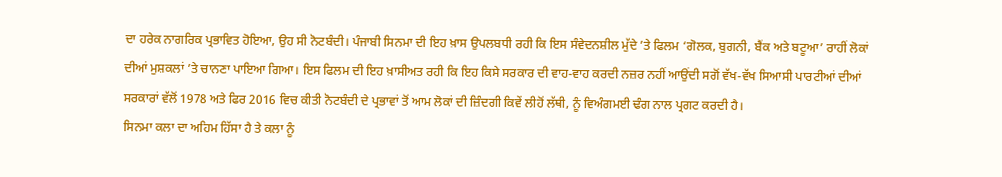ਦਾ ਹਰੇਕ ਨਾਗਰਿਕ ਪ੍ਰਭਾਵਿਤ ਹੋਇਆ, ਉਹ ਸੀ ਨੋਟਬੰਦੀ। ਪੰਜਾਬੀ ਸਿਨਮਾ ਦੀ ਇਹ ਖ਼ਾਸ ਉਪਲਬਧੀ ਰਹੀ ਕਿ ਇਸ ਸੰਵੇਦਨਸ਼ੀਲ ਮੁੱਦੇ ’ਤੇ ਫਿਲਮ ‘ਗੋਲਕ, ਬੁਗਨੀ, ਬੈਂਕ ਅਤੇ ਬਟੂਆ’ ਰਾਹੀਂ ਲੋਕਾਂ ਦੀਆਂ ਮੁਸ਼ਕਲਾਂ ’ਤੇ ਚਾਨਣਾ ਪਾਇਆ ਗਿਆ। ਇਸ ਫਿਲਮ ਦੀ ਇਹ ਖ਼ਾਸੀਅਤ ਰਹੀ ਕਿ ਇਹ ਕਿਸੇ ਸਰਕਾਰ ਦੀ ਵਾਹ-ਵਾਹ ਕਰਦੀ ਨਜ਼ਰ ਨਹੀਂ ਆਉਂਦੀ ਸਗੋਂ ਵੱਖ-ਵੱਖ ਸਿਆਸੀ ਪਾਰਟੀਆਂ ਦੀਆਂ ਸਰਕਾਰਾਂ ਵੱਲੋਂ 1978 ਅਤੇ ਫਿਰ 2016 ਵਿਚ ਕੀਤੀ ਨੋਟਬੰਦੀ ਦੇ ਪ੍ਰਭਾਵਾਂ ਤੋਂ ਆਮ ਲੋਕਾਂ ਦੀ ਜ਼ਿੰਦਗੀ ਕਿਵੇਂ ਲੀਹੋਂ ਲੱਥੀ, ਨੂੰ ਵਿਅੰਗਮਈ ਢੰਗ ਨਾਲ ਪ੍ਰਗਟ ਕਰਦੀ ਹੈ।
ਸਿਨਮਾ ਕਲਾ ਦਾ ਅਹਿਮ ਹਿੱਸਾ ਹੈ ਤੇ ਕਲਾ ਨੂੰ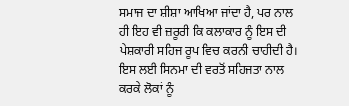ਸਮਾਜ ਦਾ ਸ਼ੀਸ਼ਾ ਆਖਿਆ ਜਾਂਦਾ ਹੈ, ਪਰ ਨਾਲ ਹੀ ਇਹ ਵੀ ਜ਼ਰੂਰੀ ਕਿ ਕਲਾਕਾਰ ਨੂੰ ਇਸ ਦੀ ਪੇਸ਼ਕਾਰੀ ਸਹਿਜ ਰੂਪ ਵਿਚ ਕਰਨੀ ਚਾਹੀਦੀ ਹੈ। ਇਸ ਲਈ ਸਿਨਮਾ ਦੀ ਵਰਤੋਂ ਸਹਿਜਤਾ ਨਾਲ ਕਰਕੇ ਲੋਕਾਂ ਨੂੰ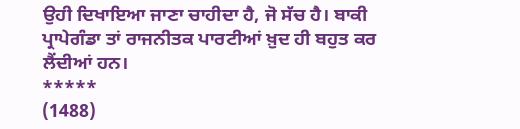ਉਹੀ ਦਿਖਾਇਆ ਜਾਣਾ ਚਾਹੀਦਾ ਹੈ, ਜੋ ਸੱਚ ਹੈ। ਬਾਕੀ ਪ੍ਰਾਪੇਗੰਡਾ ਤਾਂ ਰਾਜਨੀਤਕ ਪਾਰਟੀਆਂ ਖ਼ੁਦ ਹੀ ਬਹੁਤ ਕਰ ਲੈਂਦੀਆਂ ਹਨ।
*****
(1488)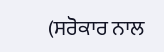(ਸਰੋਕਾਰ ਨਾਲ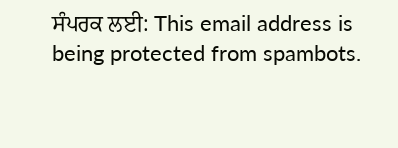ਸੰਪਰਕ ਲਈ: This email address is being protected from spambots.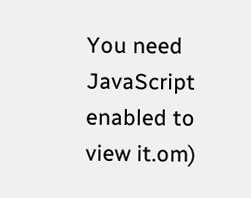You need JavaScript enabled to view it.om)